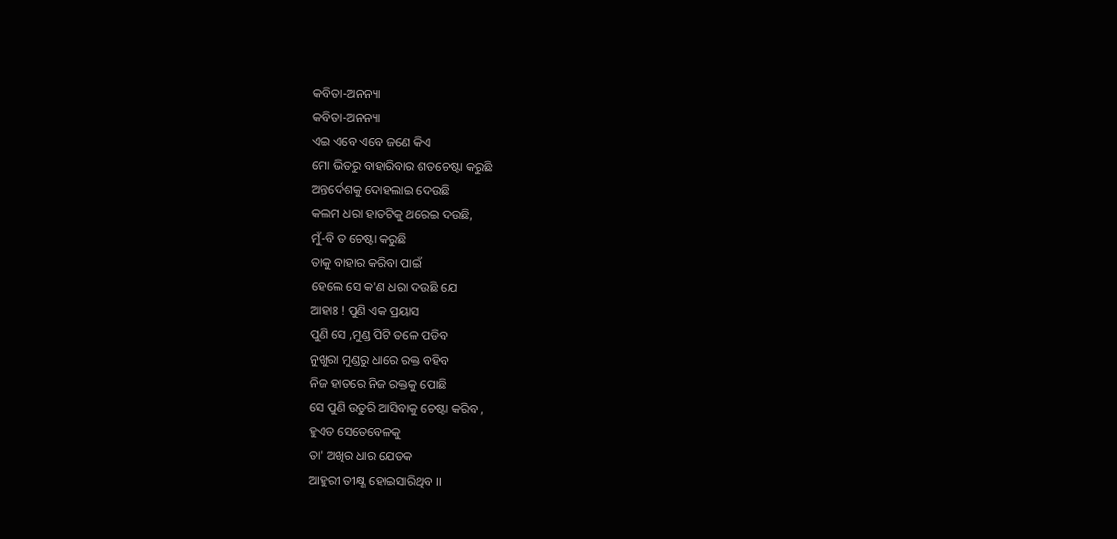କବିତା-ଅନନ୍ୟା
କବିତା-ଅନନ୍ୟା
ଏଇ ଏବେ ଏବେ ଜଣେ କିଏ
ମୋ ଭିତରୁ ବାହାରିବାର ଶତଚେଷ୍ଟା କରୁଛି
ଅନ୍ତର୍ଦେଶକୁ ଦୋହଲାଇ ଦେଉଛି
କଲମ ଧରା ହାତଟିକୁ ଥରେଇ ଦଉଛି,
ମୁଁ-ବି ତ ଚେଷ୍ଟା କରୁଛି
ତାକୁ ବାହାର କରିବା ପାଇଁ
ହେଲେ ସେ କ'ଣ ଧରା ଦଉଛି ଯେ
ଆହାଃ ! ପୁଣି ଏକ ପ୍ରୟାସ
ପୁଣି ସେ ,ମୁଣ୍ଡ ପିଟି ତଳେ ପଡିବ
ନୁଖୁରା ମୁଣ୍ଡରୁ ଧାରେ ରକ୍ତ ବହିବ
ନିଜ ହାତରେ ନିଜ ରକ୍ତକୁ ପୋଛି
ସେ ପୁଣି ଉତୁରି ଆସିବାକୁ ଚେଷ୍ଟା କରିବ ,
ହୁଏତ ସେତେବେଳକୁ
ତା' ଅଖିର ଧାର ଯେତକ
ଆହୁରୀ ତୀକ୍ଷ୍ଣ ହୋଇସାରିଥିବ ।।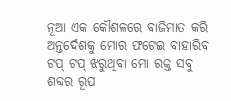ନୂଆ ଏକ କୌଶଳରେ ବାଜିମାତ କରି
ଅନ୍ତର୍ଦେଶକୁ ମୋର ଫଟେଇ ବାହାରିବ
ଟପ୍ ଟପ୍ ଝରୁଥିବା ମୋ ରକ୍ତ ସବୁ
ଶବ୍ଦର ରୂପ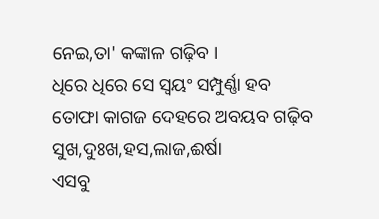ନେଇ,ତା' କଙ୍କାଳ ଗଢ଼ିବ ।
ଧିରେ ଧିରେ ସେ ସ୍ୱୟଂ ସମ୍ପୁର୍ଣ୍ଣା ହବ
ତୋଫା କାଗଜ ଦେହରେ ଅବୟବ ଗଢ଼ିବ
ସୁଖ,ଦୁଃଖ,ହସ,ଲାଜ,ଈର୍ଷା
ଏସବୁ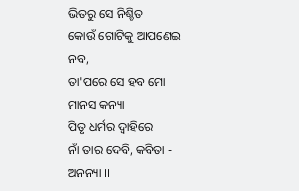ଭିତରୁ ସେ ନିଶ୍ଚିତ
କୋଉଁ ଗୋଟିକୁ ଆପଣେଇ ନବ,
ତା'ପରେ ସେ ହବ ମୋ ମାନସ କନ୍ୟା
ପିତୃ ଧର୍ମର ଦ୍ବାହିରେ
ନାଁ ତାର ଦେବି, କବିତା - ଅନନ୍ୟା ।।